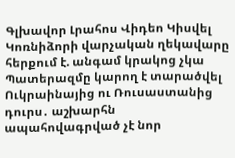Գլխավոր Լրահոս Վիդեո Կիսվել
Կոռնիձորի վարչական ղեկավարը հերքում է. անգամ կրակոց չկա Պատերազմը կարող է տարածվել Ուկրաինայից ու Ռուսաստանից դուրս․ աշխարհն ապահովագրված չէ նոր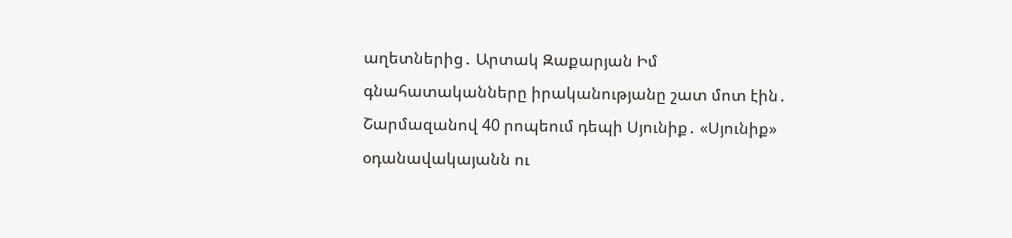աղետներից․ Արտակ Զաքարյան Իմ գնահատականները իրականությանը շատ մոտ էին․ Շարմազանով 40 րոպեում դեպի Սյունիք․ «Սյունիք» օդանավակայանն ու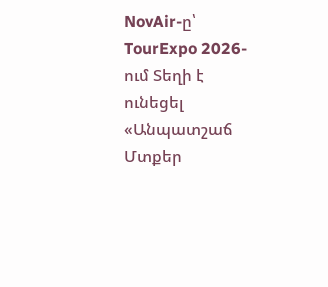NovAir-ը՝ TourExpo 2026-ում Տեղի է ունեցել «Անպատշաճ Մտքեր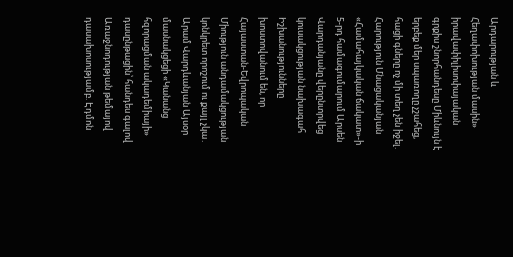Արդարության և Հեղափոխության մասին» իրավափիլիսոփայական գրքիս շնորհանդեսը Միևնույն է երբեք մեր սպառողը չշահեց, հացի գները ոչ մի տեղ չեն իջել. Հարություն Մնացականյան «Համահայկական ճակատ»-ի 5-րդ համագումարում Արսեն Վարդանյանը վերընտրվեց կուսակցության նախագահ Իշխանությունները խոստովանում են, որ Հայաստան-Եվրոպական Միություն անդամակցության կոնկրետ որոշում ու քայլ չկա․ Արամ Վարդևանյան Այսօր մասնակցեցի «Կանանց հզորացման ակադեմիայի» դասընթացին՝ հանդես գալով Առաջնոդության թեմայով դասախոսությամբ. Էդմոն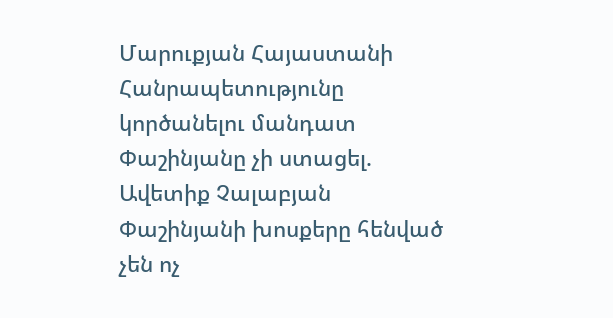Մարուքյան Հայաստանի Հանրապետությունը կործանելու մանդատ Փաշինյանը չի ստացել. Ավետիք Չալաբյան Փաշինյանի խոսքերը հենված չեն ոչ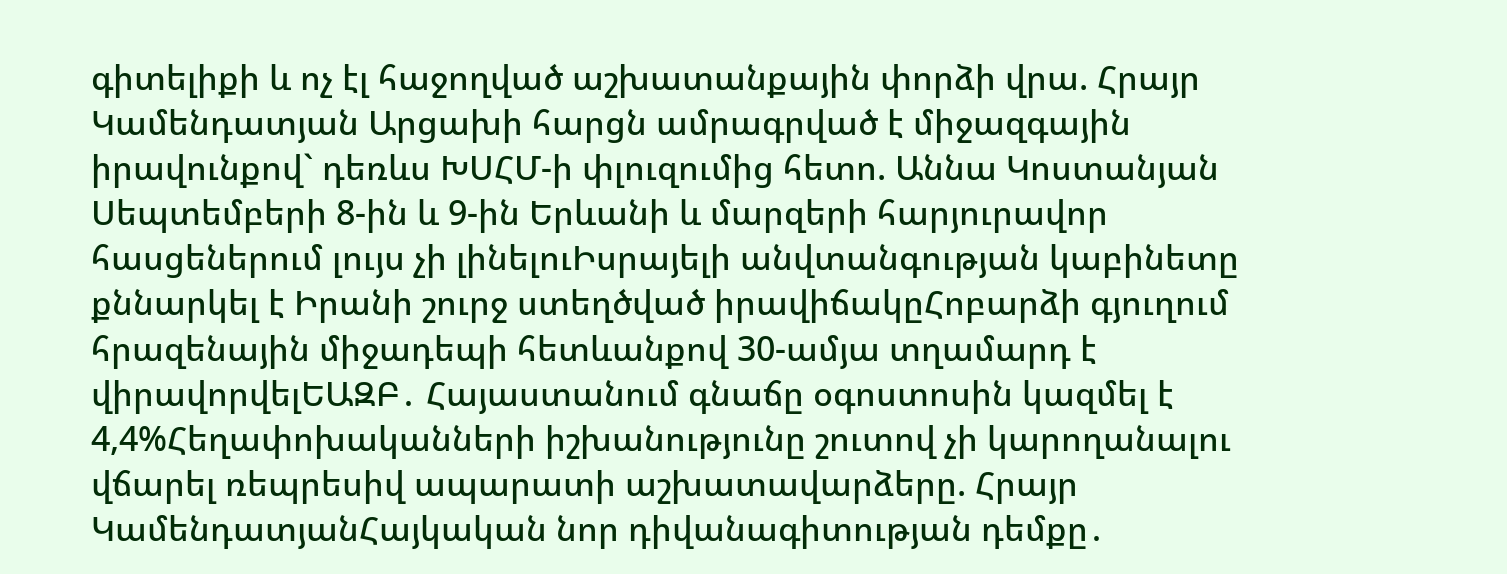գիտելիքի և ոչ էլ հաջողված աշխատանքային փորձի վրա. Հրայր Կամենդատյան Արցախի հարցն ամրագրված է միջազգային իրավունքով` դեռևս ԽՍՀՄ-ի փլուզումից հետո. Աննա Կոստանյան
Սեպտեմբերի 8-ին և 9-ին Երևանի և մարզերի հարյուրավոր հասցեներում լույս չի լինելուԻսրայելի անվտանգության կաբինետը քննարկել է Իրանի շուրջ ստեղծված իրավիճակըՀոբարձի գյուղում հրազենային միջադեպի հետևանքով 30-ամյա տղամարդ է վիրավորվելԵԱԶԲ․ Հայաստանում գնաճը օգոստոսին կազմել է 4,4%Հեղափոխականների իշխանությունը շուտով չի կարողանալու վճարել ռեպրեսիվ ապարատի աշխատավարձերը. Հրայր ԿամենդատյանՀայկական նոր դիվանագիտության դեմքը․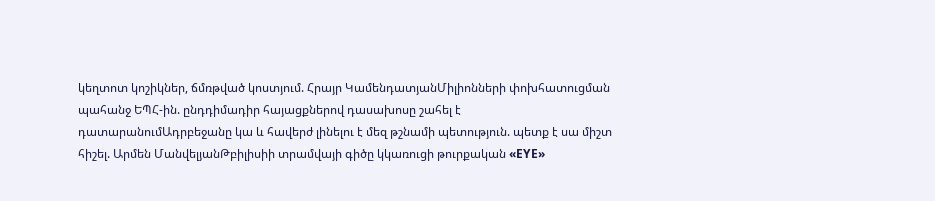կեղտոտ կոշիկներ, ճմռթված կոստյում. Հրայր ԿամենդատյանՄիլիոնների փոխհատուցման պահանջ ԵՊՀ-ին. ընդդիմադիր հայացքներով դասախոսը շահել է դատարանումԱդրբեջանը կա և հավերժ լինելու է մեզ թշնամի պետություն. պետք է սա միշտ հիշել. Արմեն ՄանվելյանԹբիլիսիի տրամվայի գիծը կկառուցի թուրքական «EYE»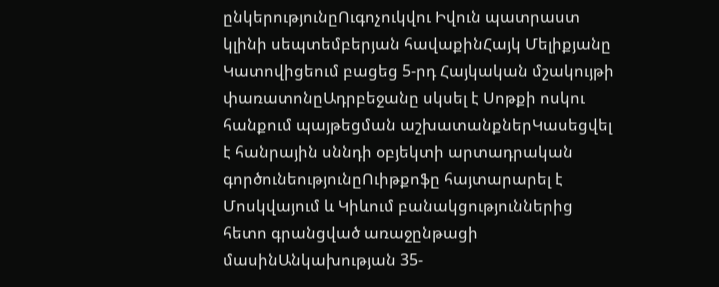ընկերությունըՈւգոչուկվու Իվուն պատրաստ կլինի սեպտեմբերյան հավաքինՀայկ Մելիքյանը Կատովիցեում բացեց 5-րդ Հայկական մշակույթի փառատոնըԱդրբեջանը սկսել է Սոթքի ոսկու հանքում պայթեցման աշխատանքներԿասեցվել է հանրային սննդի օբյեկտի արտադրական գործունեությունըՈւիթքոֆը հայտարարել է Մոսկվայում և Կիևում բանակցություններից հետո գրանցված առաջընթացի մասինԱնկախության 35-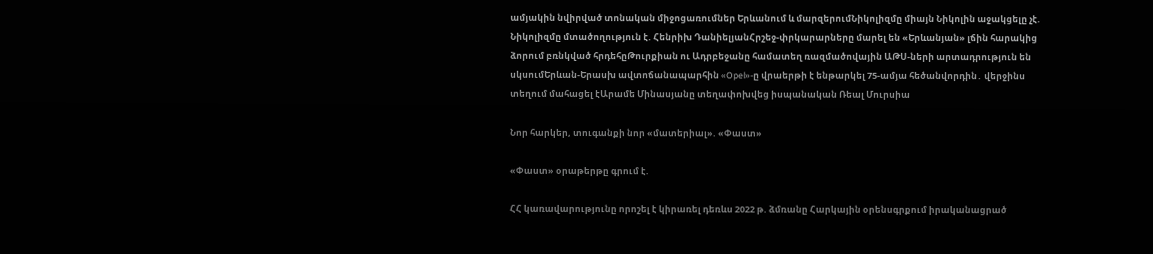ամյակին նվիրված տոնական միջոցառումներ Երևանում և մարզերումՆիկոլիզմը միայն Նիկոլին աջակցելը չէ. Նիկոլիզմը մտածողություն է. Հենրիխ ԴանիելյանՀրշեջ-փրկարարները մարել են «Երևանյան» լճին հարակից ձորում բռնկված հրդեհըԹուրքիան ու Ադրբեջանը համատեղ ռազմածովային ԱԹՍ-ների արտադրություն են սկսումԵրևան-Երասխ ավտոճանապարհին «Opel»-ը վրաերթի է ենթարկել 75-ամյա հեծանվորդին․ վերջինս տեղում մահացել էԱրամե Մինասյանը տեղափոխվեց իսպանական Ռեալ Մուրսիա

Նոր հարկեր, տուգանքի նոր «մատերիալ». «Փաստ»

«Փաստ» օրաթերթը գրում է.

ՀՀ կառավարությունը որոշել է կիրառել դեռևս 2022 թ. ձմռանը Հարկային օրենսգրքում իրականացրած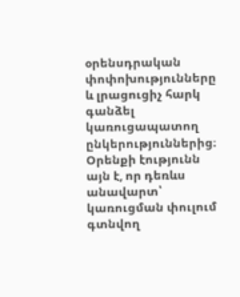օրենսդրական փոփոխությունները և լրացուցիչ հարկ գանձել կառուցապատող ընկերություններից։ Օրենքի էությունն այն է, որ դեռևս անավարտ՝ կառուցման փուլում գտնվող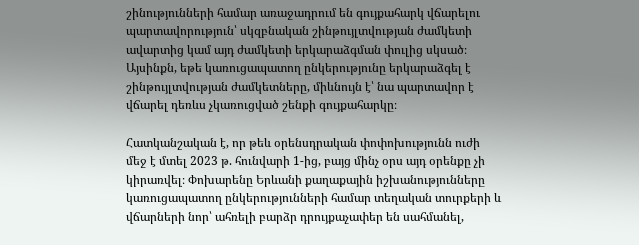շինությունների համար առաջադրում են գույքահարկ վճարելու պարտավորություն՝ սկզբնական շինթույլտվության ժամկետի ավարտից կամ այդ ժամկետի երկարաձգման փուլից սկսած։ Այսինքն, եթե կառուցապատող ընկերությունը երկարաձգել է շինթույլտվության ժամկետները, միևնույն է՝ նա պարտավոր է վճարել դեռևս չկառուցված շենքի գույքահարկը։

Հատկանշական է, որ թեև օրենսդրական փոփոխությունն ուժի մեջ է մտել 2023 թ. հունվարի 1-ից, բայց մինչ օրս այդ օրենքը չի կիրառվել։ Փոխարենը Երևանի քաղաքային իշխանությունները կառուցապատող ընկերությունների համար տեղական տուրքերի և վճարների նոր՝ ահռելի բարձր դրույքաչափեր են սահմանել,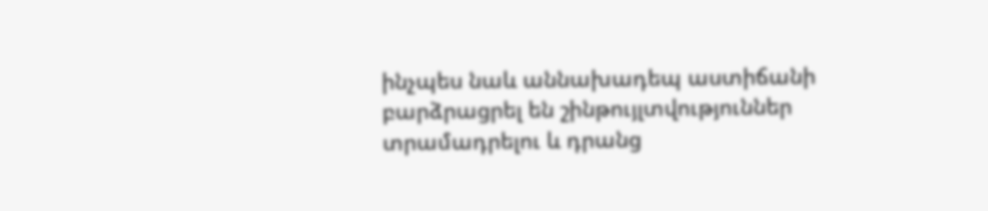ինչպես նաև աննախադեպ աստիճանի բարձրացրել են շինթույլտվություններ տրամադրելու և դրանց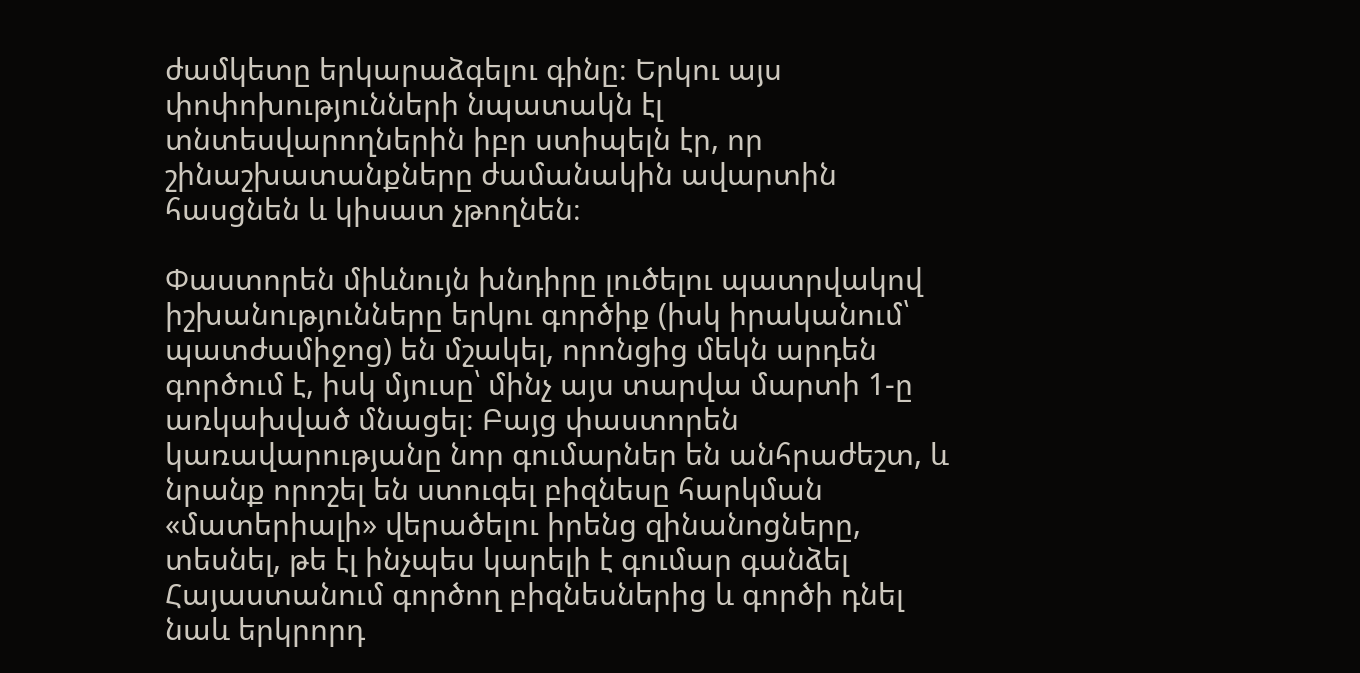ժամկետը երկարաձգելու գինը։ Երկու այս փոփոխությունների նպատակն էլ տնտեսվարողներին իբր ստիպելն էր, որ շինաշխատանքները ժամանակին ավարտին հասցնեն և կիսատ չթողնեն։

Փաստորեն միևնույն խնդիրը լուծելու պատրվակով իշխանությունները երկու գործիք (իսկ իրականում՝ պատժամիջոց) են մշակել, որոնցից մեկն արդեն գործում է, իսկ մյուսը՝ մինչ այս տարվա մարտի 1-ը առկախված մնացել։ Բայց փաստորեն կառավարությանը նոր գումարներ են անհրաժեշտ, և նրանք որոշել են ստուգել բիզնեսը հարկման «մատերիալի» վերածելու իրենց զինանոցները, տեսնել, թե էլ ինչպես կարելի է գումար գանձել Հայաստանում գործող բիզնեսներից և գործի դնել նաև երկրորդ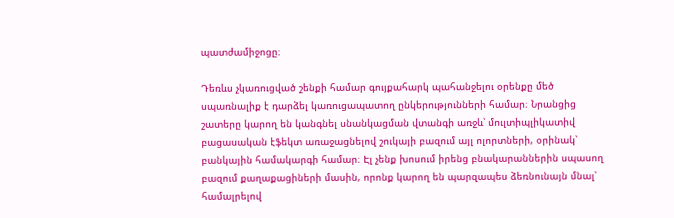պատժամիջոցը։

Դեռևս չկառուցված շենքի համար գույքահարկ պահանջելու օրենքը մեծ սպառնալիք է դարձել կառուցապատող ընկերությունների համար։ Նրանցից շատերը կարող են կանգնել սնանկացման վտանգի առջև՝ մուլտիպլիկատիվ բացասական էֆեկտ առաջացնելով շուկայի բազում այլ ոլորտների, օրինակ՝ բանկային համակարգի համար։ Էլ չենք խոսում իրենց բնակարաններին սպասող բազում քաղաքացիների մասին, որոնք կարող են պարզապես ձեռնունայն մնալ՝ համալրելով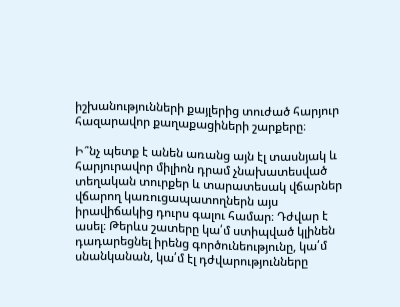իշխանությունների քայլերից տուժած հարյուր հազարավոր քաղաքացիների շարքերը։

Ի՞նչ պետք է անեն առանց այն էլ տասնյակ և հարյուրավոր միլիոն դրամ չնախատեսված տեղական տուրքեր և տարատեսակ վճարներ վճարող կառուցապատողներն այս իրավիճակից դուրս գալու համար։ Դժվար է ասել։ Թերևս շատերը կա՛մ ստիպված կլինեն դադարեցնել իրենց գործունեությունը, կա՛մ սնանկանան, կա՛մ էլ դժվարությունները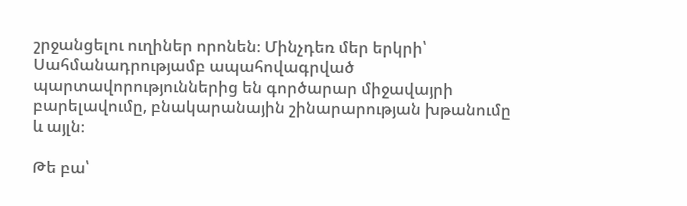շրջանցելու ուղիներ որոնեն։ Մինչդեռ մեր երկրի՝ Սահմանադրությամբ ապահովագրված պարտավորություններից են գործարար միջավայրի բարելավումը, բնակարանային շինարարության խթանումը և այլն։

Թե բա՝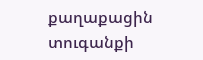քաղաքացին տուգանքի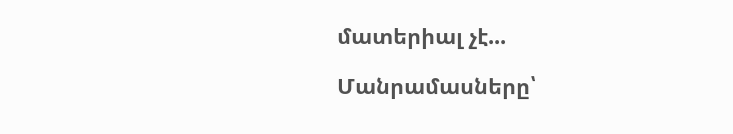մատերիալ չէ...

Մանրամասները՝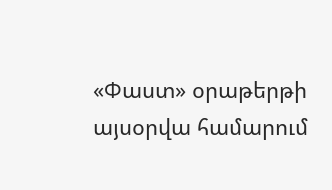«Փաստ» օրաթերթի այսօրվա համարում